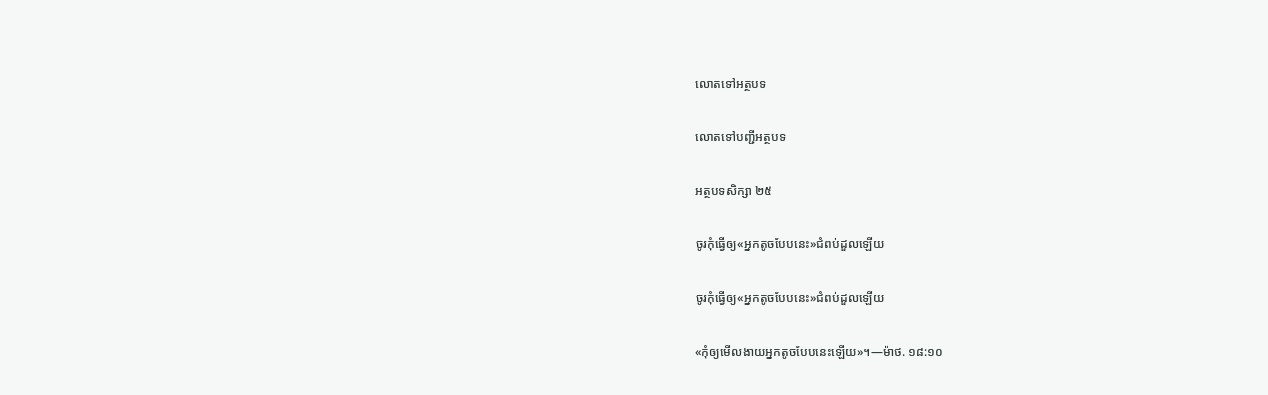លោតទៅអត្ថបទ

លោតទៅបញ្ជីអត្ថបទ

អត្ថបទសិក្សា ២៥

ចូរកុំធ្វើឲ្យ«អ្នកតូចបែបនេះ»ជំពប់ដួលឡើយ

ចូរកុំធ្វើឲ្យ«អ្នកតូចបែបនេះ»ជំពប់ដួលឡើយ

«កុំឲ្យមើលងាយអ្នកតូចបែបនេះឡើយ»។—ម៉ាថ. ១៨:១០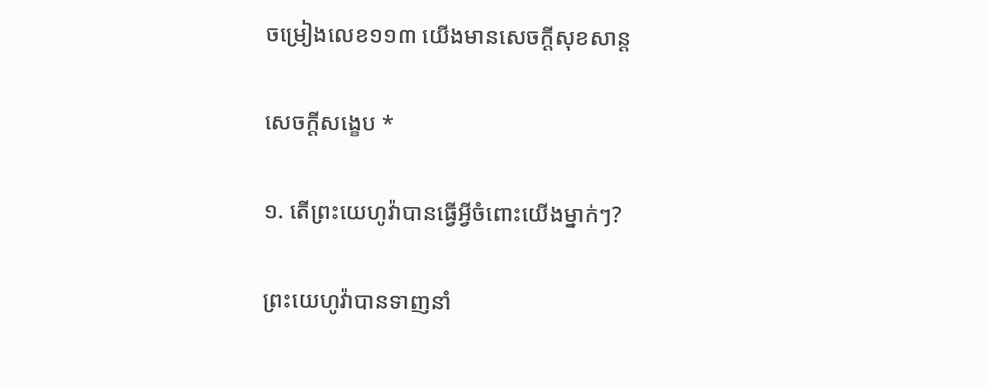ចម្រៀងលេខ១១៣ យើងមានសេចក្ដីសុខសាន្ត

សេចក្ដីសង្ខេប *

១. តើព្រះយេហូវ៉ាបានធ្វើអ្វីចំពោះយើងម្នាក់ៗ?

ព្រះយេហូវ៉ាបានទាញនាំ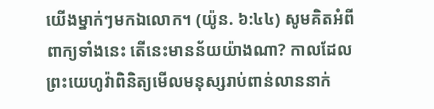យើងម្នាក់ៗមកឯលោក។ (យ៉ូន. ៦:៤៤) សូមគិតអំពីពាក្យទាំងនេះ តើនេះមានន័យយ៉ាងណា? កាលដែលព្រះយេហូវ៉ាពិនិត្យមើលមនុស្សរាប់ពាន់លាននាក់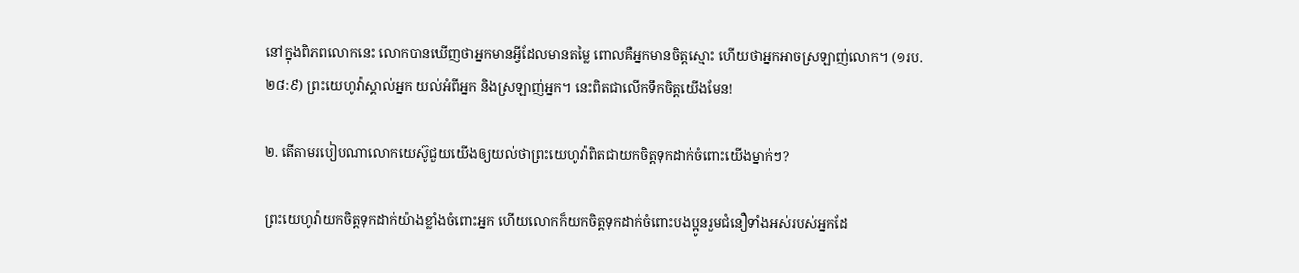នៅក្នុងពិភពលោកនេះ លោកបានឃើញថាអ្នកមានអ្វីដែលមានតម្លៃ ពោលគឺអ្នកមានចិត្តស្មោះ ហើយថាអ្នកអាចស្រឡាញ់លោក។ (១រប. ២៨:៩) ព្រះយេហូវ៉ាស្គាល់អ្នក យល់អំពីអ្នក និងស្រឡាញ់អ្នក។ នេះពិតជាលើកទឹកចិត្តយើងមែន!

២. តើតាមរបៀបណាលោកយេស៊ូជួយយើងឲ្យយល់ថាព្រះយេហូវ៉ាពិតជាយកចិត្តទុកដាក់ចំពោះយើងម្នាក់ៗ?

ព្រះយេហូវ៉ាយកចិត្តទុកដាក់យ៉ាងខ្លាំងចំពោះអ្នក ហើយលោកក៏យកចិត្តទុកដាក់ចំពោះបងប្អូនរួមជំនឿទាំងអស់របស់អ្នកដែ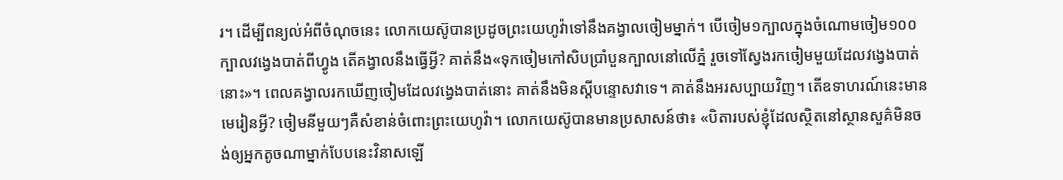រ។ ដើម្បីពន្យល់អំពីចំណុចនេះ លោកយេស៊ូបានប្រដូចព្រះយេហូវ៉ាទៅនឹងគង្វាលចៀមម្នាក់។ បើចៀម១ក្បាលក្នុងចំណោមចៀម១០០ក្បាលវង្វេងបាត់ពីហ្វូង តើគង្វាលនឹងធ្វើអ្វី? គាត់នឹង«ទុកចៀមកៅសិបប្រាំបួនក្បាលនៅលើភ្នំ រួចទៅស្វែងរកចៀមមួយដែលវង្វេងបាត់នោះ»។ ពេលគង្វាលរកឃើញចៀមដែលវង្វេងបាត់នោះ គាត់នឹងមិនស្ដីបន្ទោសវាទេ។ គាត់នឹងអរសប្បាយវិញ។ តើឧទាហរណ៍នេះមានមេរៀនអ្វី? ចៀមនីមួយៗគឺសំខាន់ចំពោះព្រះយេហូវ៉ា។ លោកយេស៊ូបានមានប្រសាសន៍ថា៖ «បិតារបស់ខ្ញុំដែលស្ថិតនៅស្ថានសួគ៌មិនចង់ឲ្យអ្នកតូចណាម្នាក់បែបនេះវិនាសឡើ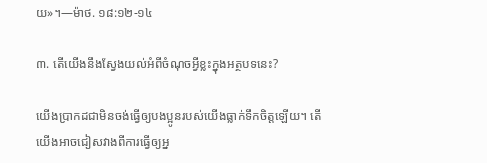យ»។—ម៉ាថ. ១៨:១២-១៤

៣. តើយើងនឹងស្វែងយល់អំពីចំណុចអ្វីខ្លះក្នុងអត្ថបទនេះ?

យើងប្រាកដជាមិនចង់ធ្វើឲ្យបងប្អូនរបស់យើងធ្លាក់ទឹកចិត្តឡើយ។ តើយើងអាចជៀសវាងពីការធ្វើឲ្យអ្ន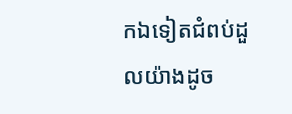កឯទៀតជំពប់ដួលយ៉ាងដូច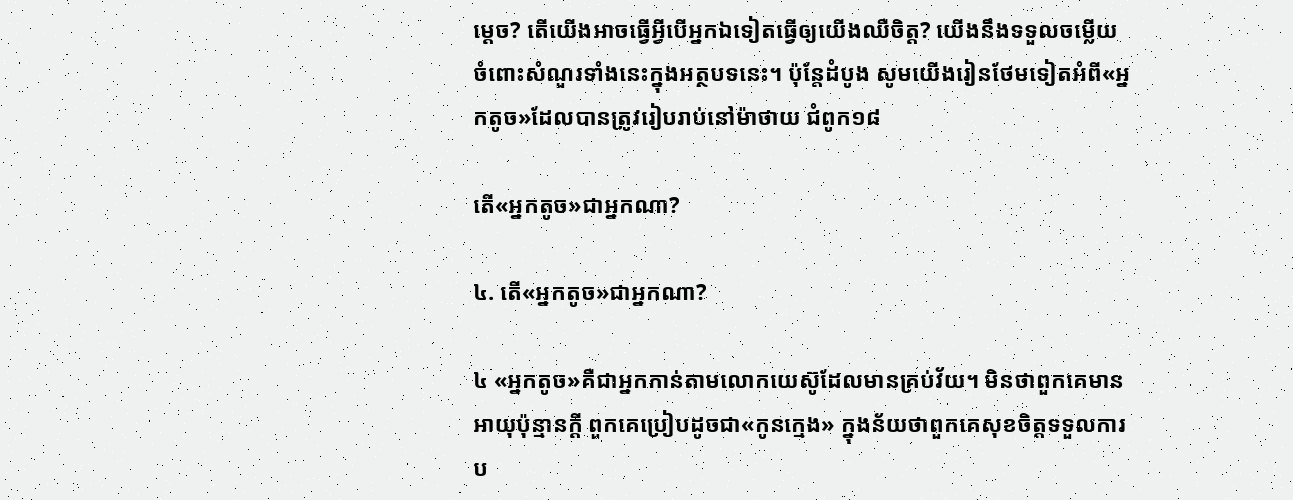ម្ដេច? តើយើងអាចធ្វើអ្វីបើអ្នកឯទៀតធ្វើឲ្យយើងឈឺចិត្ត? យើងនឹងទទួលចម្លើយចំពោះសំណួរទាំងនេះក្នុងអត្ថបទនេះ។ ប៉ុន្តែដំបូង សូមយើងរៀនថែមទៀតអំពី«អ្នកតូច»ដែលបានត្រូវរៀបរាប់នៅម៉ាថាយ ជំពូក១៨

តើ«អ្នកតូច»ជាអ្នកណា?

៤. តើ«អ្នកតូច»ជាអ្នកណា?

៤ «អ្នកតូច»គឺជាអ្នកកាន់តាមលោកយេស៊ូដែលមានគ្រប់វ័យ។ មិនថាពួកគេមានអាយុប៉ុន្មានក្ដី ពួកគេប្រៀបដូចជា«កូនក្មេង» ក្នុងន័យថាពួកគេសុខចិត្តទទួលការប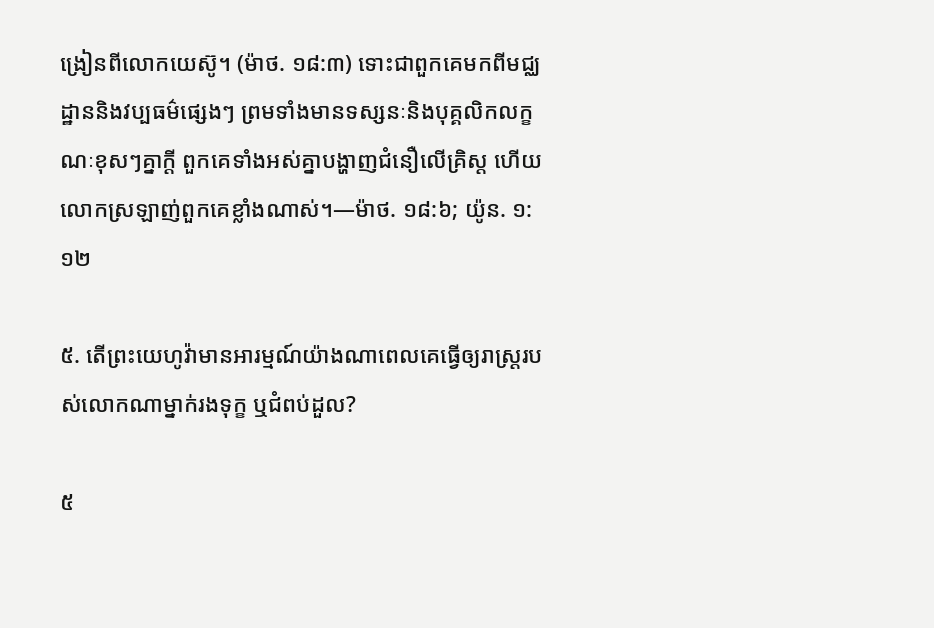ង្រៀនពីលោកយេស៊ូ។ (ម៉ាថ. ១៨:៣) ទោះជាពួកគេមកពីមជ្ឈដ្ឋាននិងវប្បធម៌ផ្សេងៗ ព្រមទាំងមានទស្សនៈនិងបុគ្គលិកលក្ខណៈខុសៗគ្នាក្ដី ពួកគេទាំងអស់គ្នាបង្ហាញជំនឿលើគ្រិស្ត ហើយលោកស្រឡាញ់ពួកគេខ្លាំងណាស់។—ម៉ាថ. ១៨:៦; យ៉ូន. ១:១២

៥. តើព្រះយេហូវ៉ាមានអារម្មណ៍យ៉ាងណាពេលគេធ្វើឲ្យរាស្ត្ររបស់លោកណាម្នាក់រងទុក្ខ ឬជំពប់ដួល?

៥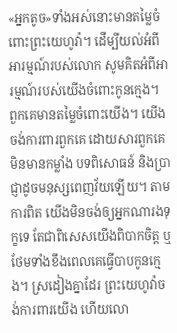«អ្នកតូច»ទាំងអស់នោះមានតម្លៃចំពោះព្រះយេហូវ៉ា។ ដើម្បីយល់អំពីអារម្មណ៍របស់លោក សូមគិតអំពីអារម្មណ៍របស់យើងចំពោះកូនក្មេង។ ពួកគេមានតម្លៃចំពោះយើង។ យើងចង់ការពារពួកគេ ដោយសារពួកគេមិនមានកម្លាំង បទពិសោធន៍ និងប្រាជ្ញាដូចមនុស្សពេញវ័យឡើយ។ តាមការពិត យើងមិនចង់ឲ្យអ្នកណារងទុក្ខទេ តែជាពិសេសយើងពិបាកចិត្ត ឬថែមទាំងខឹងពេលគេធ្វើបាបកូនក្មេង។ ស្រដៀងគ្នាដែរ ព្រះយេហូវ៉ាចង់ការពារយើង ហើយលោ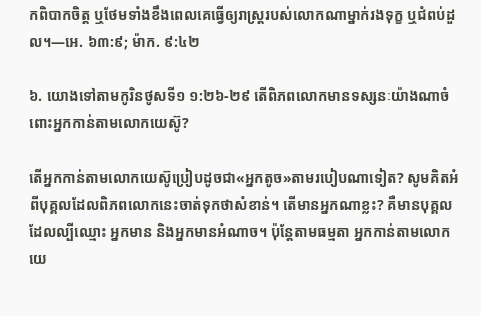កពិបាកចិត្ត ឬថែមទាំងខឹងពេលគេធ្វើឲ្យរាស្ត្ររបស់លោកណាម្នាក់រងទុក្ខ ឬជំពប់ដួល។—អេ. ៦៣:៩; ម៉ាក. ៩:៤២

៦. យោងទៅតាមកូរិនថូសទី១ ១:២៦-២៩ តើពិភពលោកមានទស្សនៈយ៉ាងណាចំពោះអ្នកកាន់តាមលោកយេស៊ូ?

តើអ្នកកាន់តាមលោកយេស៊ូប្រៀបដូចជា«អ្នកតូច»តាមរបៀបណាទៀត? សូមគិតអំពីបុគ្គលដែលពិភពលោកនេះចាត់ទុកថាសំខាន់។ តើមានអ្នកណាខ្លះ? គឺមានបុគ្គលដែលល្បីឈ្មោះ អ្នកមាន និងអ្នកមានអំណាច។ ប៉ុន្តែតាមធម្មតា អ្នកកាន់តាមលោកយេ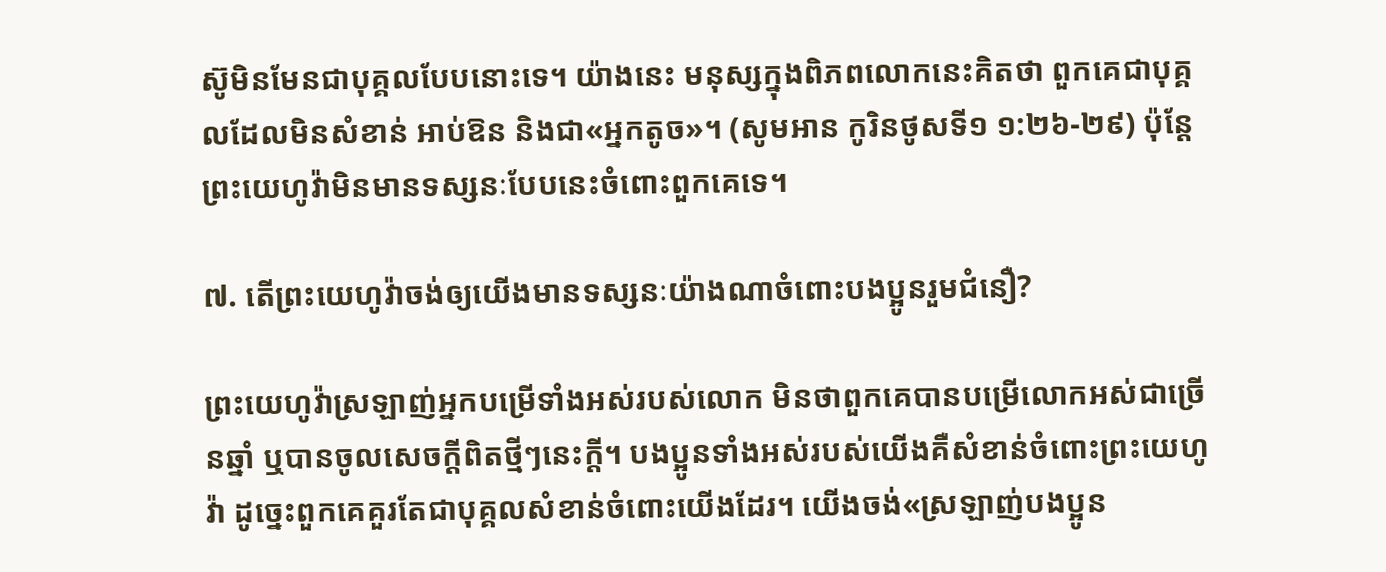ស៊ូមិនមែនជាបុគ្គលបែបនោះទេ។ យ៉ាងនេះ មនុស្សក្នុងពិភពលោកនេះគិតថា ពួកគេជាបុគ្គលដែលមិនសំខាន់ អាប់ឱន និងជា«អ្នកតូច»។ (សូមអាន កូរិនថូសទី១ ១:២៦-២៩) ប៉ុន្តែ ព្រះយេហូវ៉ាមិនមានទស្សនៈបែបនេះចំពោះពួកគេទេ។

៧. តើព្រះយេហូវ៉ាចង់ឲ្យយើងមានទស្សនៈយ៉ាងណាចំពោះបងប្អូនរួមជំនឿ?

ព្រះយេហូវ៉ាស្រឡាញ់អ្នកបម្រើទាំងអស់របស់លោក មិនថាពួកគេបានបម្រើលោកអស់ជាច្រើនឆ្នាំ ឬបានចូលសេចក្ដីពិតថ្មីៗនេះក្ដី។ បងប្អូនទាំងអស់របស់យើងគឺសំខាន់ចំពោះព្រះយេហូវ៉ា ដូច្នេះពួកគេគួរតែជាបុគ្គលសំខាន់ចំពោះយើងដែរ។ យើងចង់«ស្រឡាញ់បងប្អូន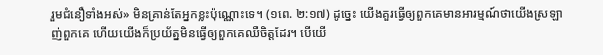រួមជំនឿទាំងអស់» មិនគ្រាន់តែអ្នកខ្លះប៉ុណ្ណោះទេ។ (១ពេ. ២:១៧) ដូច្នេះ យើងគួរធ្វើឲ្យពួកគេមានអារម្មណ៍ថាយើងស្រឡាញ់ពួកគេ ហើយយើងក៏ប្រយ័ត្នមិនធ្វើឲ្យពួកគេឈឺចិត្តដែរ។ បើយើ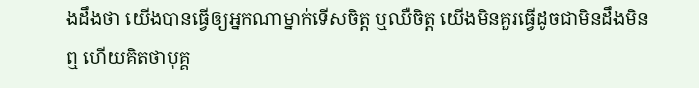ងដឹងថា យើងបានធ្វើឲ្យអ្នកណាម្នាក់ទើសចិត្ត ឬឈឺចិត្ត យើងមិនគួរធ្វើដូចជាមិនដឹងមិនឮ ហើយគិតថាបុគ្គ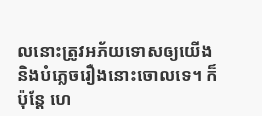លនោះត្រូវអភ័យទោសឲ្យយើង និងបំភ្លេចរឿងនោះចោលទេ។ ក៏ប៉ុន្តែ ហេ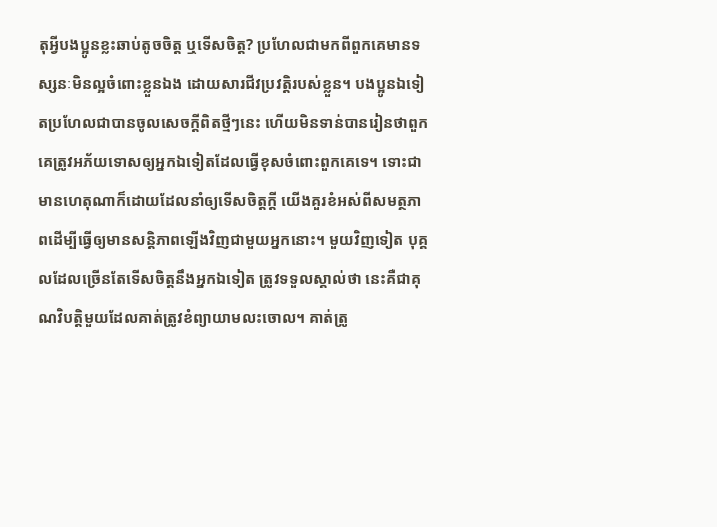តុអ្វីបងប្អូនខ្លះឆាប់តូចចិត្ត ឬទើសចិត្ត? ប្រហែលជាមកពីពួកគេមានទស្សនៈមិនល្អចំពោះខ្លួនឯង ដោយសារជីវប្រវត្តិរបស់ខ្លួន។ បងប្អូនឯទៀតប្រហែលជាបានចូលសេចក្ដីពិតថ្មីៗនេះ ហើយមិនទាន់បានរៀនថាពួកគេត្រូវអភ័យទោសឲ្យអ្នកឯទៀតដែលធ្វើខុសចំពោះពួកគេទេ។ ទោះជាមានហេតុណាក៏ដោយដែលនាំឲ្យទើសចិត្តក្ដី យើងគួរខំអស់ពីសមត្ថភាពដើម្បីធ្វើឲ្យមានសន្តិភាពឡើងវិញជាមួយអ្នកនោះ។ មួយវិញទៀត បុគ្គលដែលច្រើនតែទើសចិត្តនឹងអ្នកឯទៀត ត្រូវទទួលស្គាល់ថា នេះគឺជាគុណវិបត្តិមួយដែលគាត់ត្រូវខំព្យាយាមលះចោល។ គាត់ត្រូ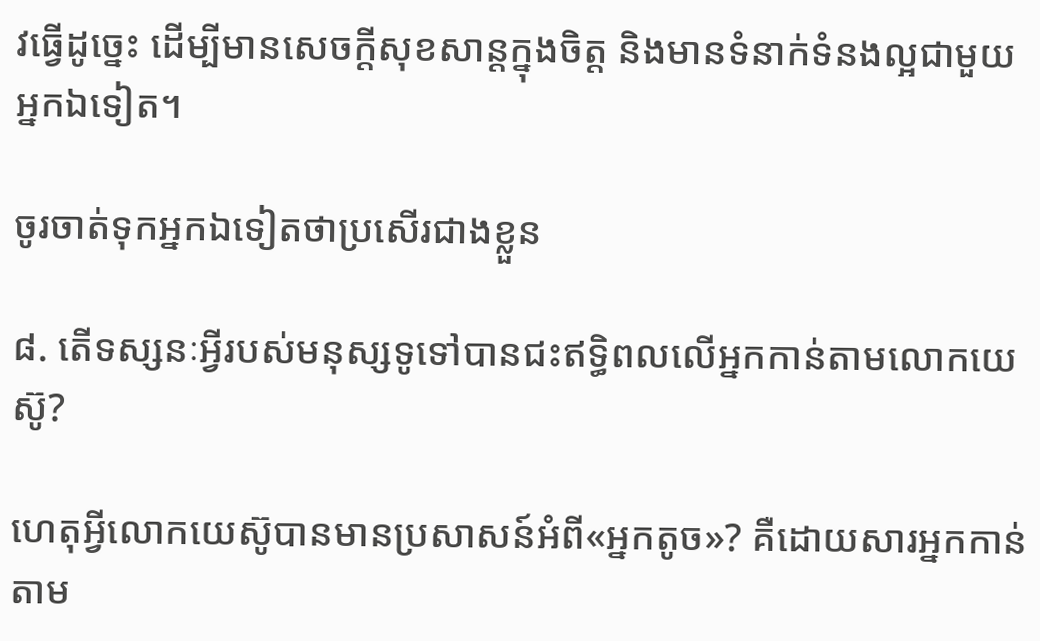វធ្វើដូច្នេះ ដើម្បីមានសេចក្ដីសុខសាន្តក្នុងចិត្ត និងមានទំនាក់ទំនងល្អជាមួយអ្នកឯទៀត។

ចូរចាត់ទុកអ្នកឯទៀតថាប្រសើរជាងខ្លួន

៨. តើទស្សនៈអ្វីរបស់មនុស្សទូទៅបានជះឥទ្ធិពលលើអ្នកកាន់តាមលោកយេស៊ូ?

ហេតុអ្វីលោកយេស៊ូបានមានប្រសាសន៍អំពី«អ្នកតូច»? គឺដោយសារអ្នកកាន់តាម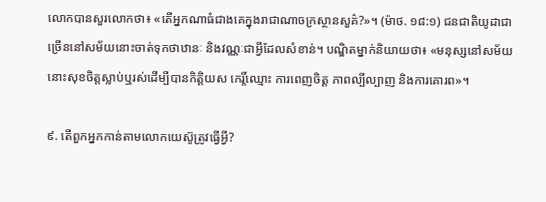លោកបានសួរលោកថា៖ «តើអ្នកណាធំជាងគេក្នុងរាជាណាចក្រស្ថានសួគ៌?»។ (ម៉ាថ. ១៨:១) ជនជាតិយូដាជាច្រើននៅសម័យនោះចាត់ទុកថាឋានៈ និងវណ្ណៈជាអ្វីដែលសំខាន់។ បណ្ឌិតម្នាក់និយាយថា៖ «មនុស្សនៅសម័យនោះសុខចិត្តស្លាប់ឬរស់ដើម្បីបានកិត្តិយស កេរ្តិ៍ឈ្មោះ ការពេញចិត្ត ភាពល្បីល្បាញ និងការគោរព»។

៩. តើពួកអ្នកកាន់តាមលោកយេស៊ូត្រូវធ្វើអ្វី?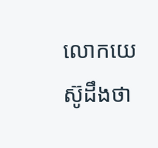លោកយេស៊ូដឹងថា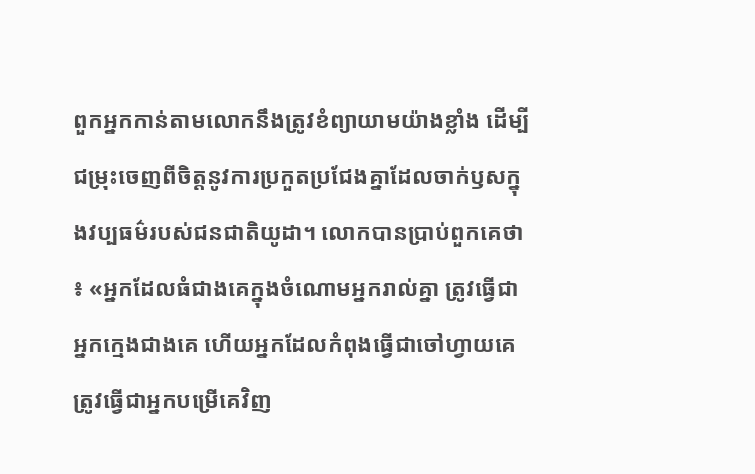ពួកអ្នកកាន់តាមលោកនឹងត្រូវខំព្យាយាមយ៉ាងខ្លាំង ដើម្បីជម្រុះចេញពីចិត្តនូវការប្រកួតប្រជែងគ្នាដែលចាក់ឫសក្នុងវប្បធម៌របស់ជនជាតិយូដា។ លោកបានប្រាប់ពួកគេថា៖ «អ្នកដែលធំជាងគេក្នុងចំណោមអ្នករាល់គ្នា ត្រូវធ្វើជាអ្នកក្មេងជាងគេ ហើយអ្នកដែលកំពុងធ្វើជាចៅហ្វាយគេ ត្រូវធ្វើជាអ្នកបម្រើគេវិញ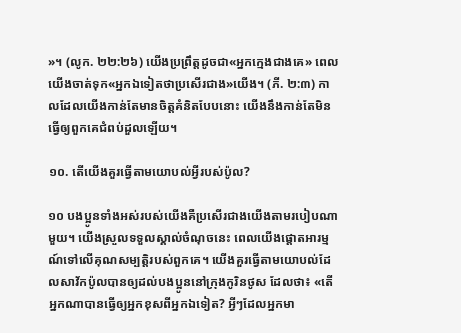»។ (លូក. ២២:២៦) យើងប្រព្រឹត្តដូចជា«អ្នកក្មេងជាងគេ» ពេលយើងចាត់ទុក«អ្នកឯទៀតថាប្រសើរជាង»យើង។ (ភី. ២:៣) កាលដែលយើងកាន់តែមានចិត្តគំនិតបែបនោះ យើងនឹងកាន់តែមិនធ្វើឲ្យពួកគេជំពប់ដួលឡើយ។

១០. តើយើងគួរធ្វើតាមយោបល់អ្វីរបស់ប៉ូល?

១០ បងប្អូនទាំងអស់របស់យើងគឺប្រសើរជាងយើងតាមរបៀបណាមួយ។ យើងស្រួលទទួលស្គាល់ចំណុចនេះ ពេលយើងផ្ដោតអារម្មណ៍ទៅលើគុណសម្បត្តិរបស់ពួកគេ។ យើងគួរធ្វើតាមយោបល់ដែលសាវ័កប៉ូលបានឲ្យដល់បងប្អូននៅក្រុងកូរិនថូស ដែលថា៖ «តើអ្នកណាបានធ្វើឲ្យអ្នកខុសពីអ្នកឯទៀត? អ្វីៗដែលអ្នកមា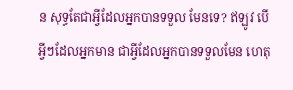ន សុទ្ធតែជាអ្វីដែលអ្នកបានទទួល មែនទេ? ឥឡូវ បើអ្វីៗដែលអ្នកមាន ជាអ្វីដែលអ្នកបានទទួលមែន ហេតុ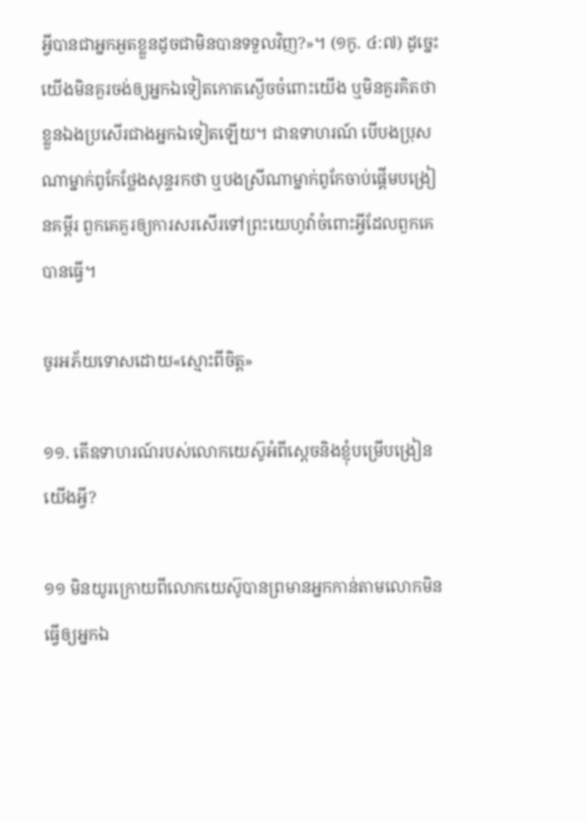អ្វីបានជាអ្នកអួតខ្លួនដូចជាមិនបានទទួលវិញ?»។ (១កូ. ៤:៧) ដូច្នេះ យើងមិនគួរចង់ឲ្យអ្នកឯទៀតកោតស្ងើចចំពោះយើង ឬមិនគួរគិតថាខ្លួនឯងប្រសើរជាងអ្នកឯទៀតឡើយ។ ជាឧទាហរណ៍ បើបងប្រុសណាម្នាក់ពូកែថ្លែងសុន្ទរកថា ឬបងស្រីណាម្នាក់ពូកែចាប់ផ្ដើមបង្រៀនគម្ពីរ ពួកគេគួរឲ្យការសរសើរទៅព្រះយេហូវ៉ាចំពោះអ្វីដែលពួកគេបានធ្វើ។

ចូរអភ័យទោសដោយ«ស្មោះពីចិត្ត»

១១. តើឧទាហរណ៍របស់លោកយេស៊ូអំពីស្ដេចនិងខ្ញុំបម្រើបង្រៀនយើងអ្វី?

១១ មិនយូរក្រោយពីលោកយេស៊ូបានព្រមានអ្នកកាន់តាមលោកមិនធ្វើឲ្យអ្នកឯ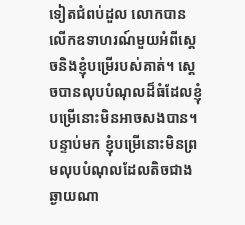ទៀតជំពប់ដួល លោកបានលើកឧទាហរណ៍មួយអំពីស្ដេចនិងខ្ញុំបម្រើរបស់គាត់។ ស្ដេចបានលុបបំណុលដ៏ធំដែលខ្ញុំបម្រើនោះមិនអាចសងបាន។ បន្ទាប់មក ខ្ញុំបម្រើនោះមិនព្រមលុបបំណុលដែលតិចជាងឆ្ងាយណា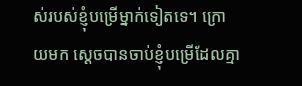ស់របស់ខ្ញុំបម្រើម្នាក់ទៀតទេ។ ក្រោយមក ស្ដេចបានចាប់ខ្ញុំបម្រើដែលគ្មា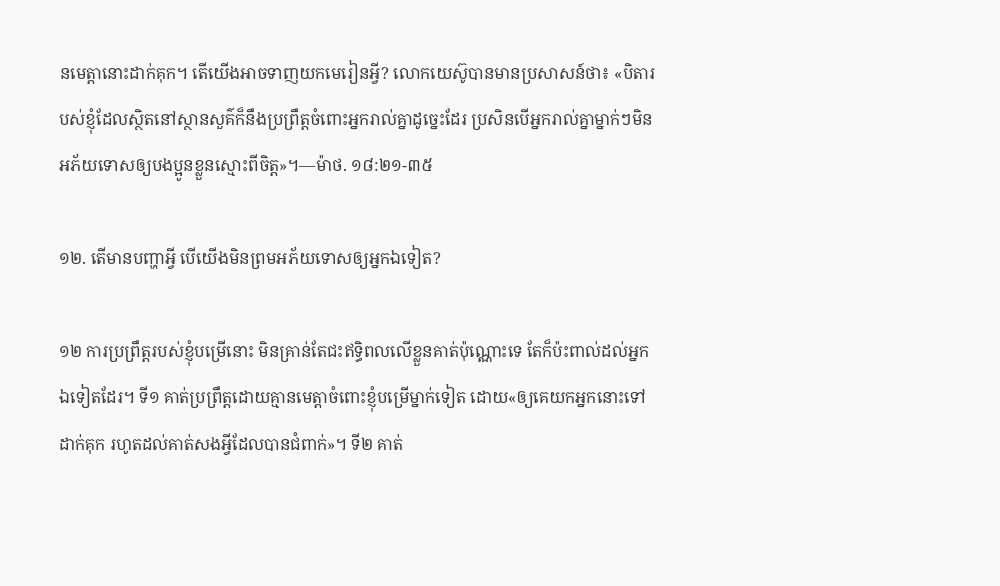នមេត្តានោះដាក់គុក។ តើយើងអាចទាញយកមេរៀនអ្វី? លោកយេស៊ូបានមានប្រសាសន៍ថា៖ «បិតារបស់ខ្ញុំដែលស្ថិតនៅស្ថានសួគ៌ក៏នឹងប្រព្រឹត្តចំពោះអ្នករាល់គ្នាដូច្នេះដែរ ប្រសិនបើអ្នករាល់គ្នាម្នាក់ៗមិនអភ័យទោសឲ្យបងប្អូនខ្លួនស្មោះពីចិត្ត»។—ម៉ាថ. ១៨:២១-៣៥

១២. តើមានបញ្ហាអ្វី បើយើងមិនព្រមអភ័យទោសឲ្យអ្នកឯទៀត?

១២ ការប្រព្រឹត្តរបស់ខ្ញុំបម្រើនោះ មិនគ្រាន់តែជះឥទ្ធិពលលើខ្លួនគាត់ប៉ុណ្ណោះទេ តែក៏ប៉ះពាល់ដល់អ្នកឯទៀតដែរ។ ទី១ គាត់ប្រព្រឹត្តដោយគ្មានមេត្តាចំពោះខ្ញុំបម្រើម្នាក់ទៀត ដោយ«ឲ្យគេយកអ្នកនោះទៅដាក់គុក រហូតដល់គាត់សងអ្វីដែលបានជំពាក់»។ ទី២ គាត់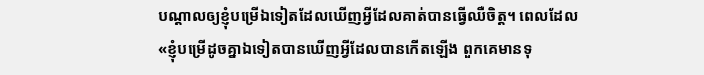បណ្ដាលឲ្យខ្ញុំបម្រើឯទៀតដែលឃើញអ្វីដែលគាត់បានធ្វើឈឺចិត្ត។ ពេលដែល«ខ្ញុំបម្រើដូចគ្នាឯទៀតបានឃើញអ្វីដែលបានកើតឡើង ពួកគេមានទុ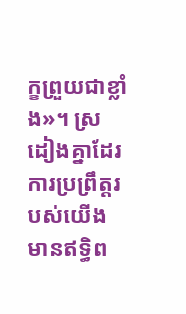ក្ខព្រួយជាខ្លាំង»។ ស្រដៀងគ្នាដែរ ការប្រព្រឹត្តរបស់យើងមានឥទ្ធិព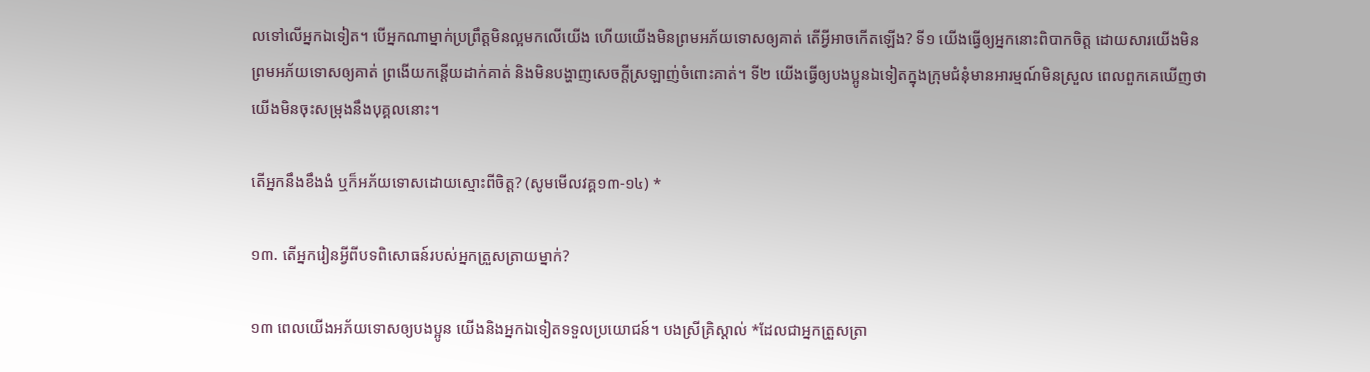លទៅលើអ្នកឯទៀត។ បើអ្នកណាម្នាក់ប្រព្រឹត្តមិនល្អមកលើយើង ហើយយើងមិនព្រមអភ័យទោសឲ្យគាត់ តើអ្វីអាចកើតឡើង? ទី១ យើងធ្វើឲ្យអ្នកនោះពិបាកចិត្ត ដោយសារយើងមិនព្រមអភ័យទោសឲ្យគាត់ ព្រងើយកន្តើយដាក់គាត់ និងមិនបង្ហាញសេចក្ដីស្រឡាញ់ចំពោះគាត់។ ទី២ យើងធ្វើឲ្យបងប្អូនឯទៀតក្នុងក្រុមជំនុំមានអារម្មណ៍មិនស្រួល ពេលពួកគេឃើញថាយើងមិនចុះសម្រុងនឹងបុគ្គលនោះ។

តើអ្នកនឹងខឹងងំ ឬក៏អភ័យទោសដោយស្មោះពីចិត្ត? (សូមមើលវគ្គ១៣-១៤) *

១៣. តើអ្នករៀនអ្វីពីបទពិសោធន៍របស់អ្នកត្រួសត្រាយម្នាក់?

១៣ ពេលយើងអភ័យទោសឲ្យបងប្អូន យើងនិងអ្នកឯទៀតទទួលប្រយោជន៍។ បងស្រីគ្រិស្ដាល់ *ដែលជាអ្នកត្រួសត្រា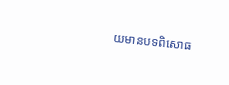យមានបទពិសោធ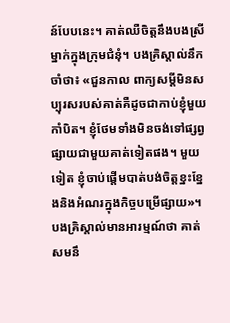ន៍បែបនេះ។ គាត់ឈឺចិត្តនឹងបងស្រីម្នាក់ក្នុងក្រុមជំនុំ។ បងគ្រិស្ដាល់នឹកចាំថា៖ «ជួនកាល ពាក្យសម្ដីមិនសប្បុរសរបស់គាត់គឺដូចជាកាប់ខ្ញុំមួយកាំបិត។ ខ្ញុំថែមទាំងមិនចង់ទៅផ្សព្វផ្សាយជាមួយគាត់ទៀតផង។ មួយទៀត ខ្ញុំចាប់ផ្ដើមបាត់បង់ចិត្តខ្នះខ្នែងនិងអំណរក្នុងកិច្ចបម្រើផ្សាយ»។ បងគ្រិស្ដាល់មានអារម្មណ៍ថា គាត់សមនឹ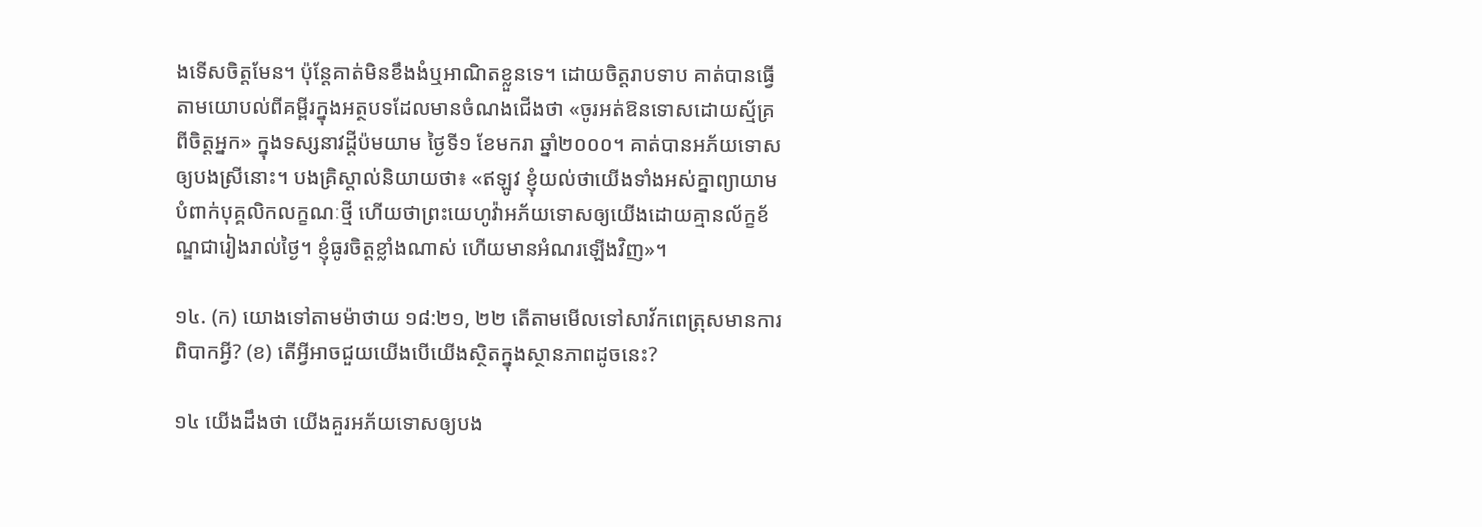ងទើសចិត្តមែន។ ប៉ុន្តែគាត់មិនខឹងងំឬអាណិតខ្លួនទេ។ ដោយចិត្តរាបទាប គាត់បានធ្វើតាមយោបល់ពីគម្ពីរក្នុងអត្ថបទដែលមានចំណងជើងថា «ចូរអត់ឱនទោសដោយស្ម័គ្រពីចិត្តអ្នក» ក្នុងទស្សនាវដ្ដីប៉មយាម ថ្ងៃទី១ ខែមករា ឆ្នាំ២០០០។ គាត់បានអភ័យទោសឲ្យបងស្រីនោះ។ បងគ្រិស្ដាល់និយាយថា៖ «ឥឡូវ ខ្ញុំយល់ថាយើងទាំងអស់គ្នាព្យាយាមបំពាក់បុគ្គលិកលក្ខណៈថ្មី ហើយថាព្រះយេហូវ៉ាអភ័យទោសឲ្យយើងដោយគ្មានល័ក្ខខ័ណ្ឌជារៀងរាល់ថ្ងៃ។ ខ្ញុំធូរចិត្តខ្លាំងណាស់ ហើយមានអំណរឡើងវិញ»។

១៤. (ក) យោងទៅតាមម៉ាថាយ ១៨:២១, ២២ តើតាមមើលទៅសាវ័កពេត្រុសមានការពិបាកអ្វី? (ខ) តើអ្វីអាចជួយយើងបើយើងស្ថិតក្នុងស្ថានភាពដូចនេះ?

១៤ យើងដឹងថា យើងគួរអភ័យទោសឲ្យបង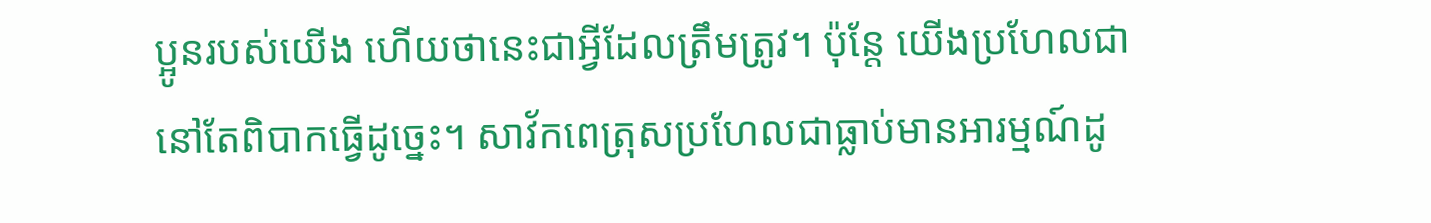ប្អូនរបស់យើង ហើយថានេះជាអ្វីដែលត្រឹមត្រូវ។ ប៉ុន្តែ យើងប្រហែលជានៅតែពិបាកធ្វើដូច្នេះ។ សាវ័កពេត្រុសប្រហែលជាធ្លាប់មានអារម្មណ៍ដូ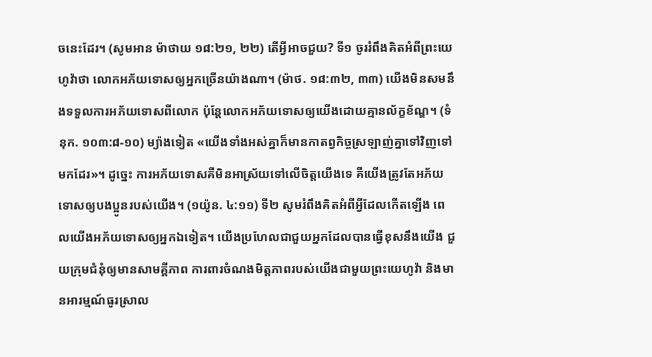ចនេះដែរ។ (សូមអាន ម៉ាថាយ ១៨:២១, ២២) តើអ្វីអាចជួយ? ទី១ ចូររំពឹងគិតអំពីព្រះយេហូវ៉ាថា លោកអភ័យទោសឲ្យអ្នកច្រើនយ៉ាងណា។ (ម៉ាថ. ១៨:៣២, ៣៣) យើងមិនសមនឹងទទួលការអភ័យទោសពីលោក ប៉ុន្តែលោកអភ័យទោសឲ្យយើងដោយគ្មានល័ក្ខខ័ណ្ឌ។ (ទំនុក. ១០៣:៨-១០) ម្យ៉ាងទៀត «យើងទាំងអស់គ្នាក៏មានកាតព្វកិច្ចស្រឡាញ់គ្នាទៅវិញទៅមកដែរ»។ ដូច្នេះ ការអភ័យទោសគឺមិនអាស្រ័យទៅលើចិត្តយើងទេ គឺយើងត្រូវតែអភ័យទោសឲ្យបងប្អូនរបស់យើង។ (១យ៉ូន. ៤:១១) ទី២ សូមរំពឹងគិតអំពីអ្វីដែលកើតឡើង ពេលយើងអភ័យទោសឲ្យអ្នកឯទៀត។ យើងប្រហែលជាជួយអ្នកដែលបានធ្វើខុសនឹងយើង ជួយក្រុមជំនុំឲ្យមានសាមគ្គីភាព ការពារចំណងមិត្តភាពរបស់យើងជាមួយព្រះយេហូវ៉ា និងមានអារម្មណ៍ធូរស្រាល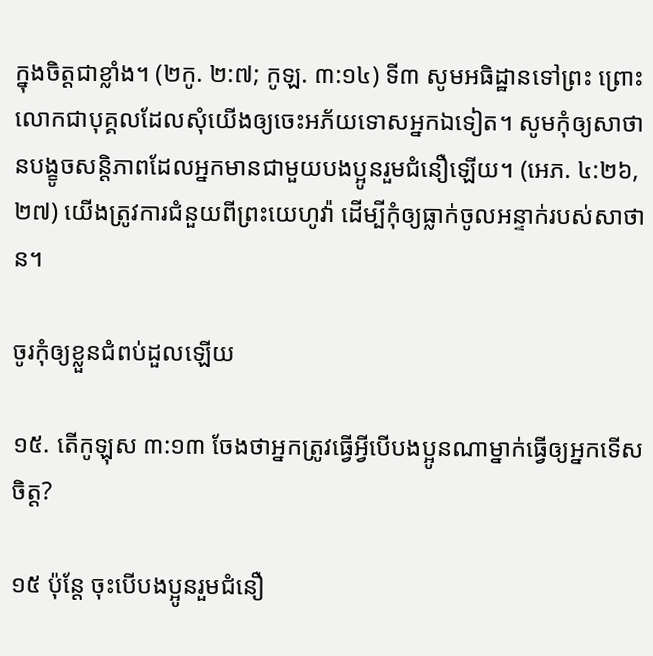ក្នុងចិត្តជាខ្លាំង។ (២កូ. ២:៧; កូឡ. ៣:១៤) ទី៣ សូមអធិដ្ឋានទៅព្រះ ព្រោះលោកជាបុគ្គលដែលសុំយើងឲ្យចេះអភ័យទោសអ្នកឯទៀត។ សូមកុំឲ្យសាថានបង្ខូចសន្តិភាពដែលអ្នកមានជាមួយបងប្អូនរួមជំនឿឡើយ។ (អេភ. ៤:២៦, ២៧) យើងត្រូវការជំនួយពីព្រះយេហូវ៉ា ដើម្បីកុំឲ្យធ្លាក់ចូលអន្ទាក់របស់សាថាន។

ចូរកុំឲ្យខ្លួនជំពប់ដួលឡើយ

១៥. តើកូឡុស ៣:១៣ ចែងថាអ្នកត្រូវធ្វើអ្វីបើបងប្អូនណាម្នាក់ធ្វើឲ្យអ្នកទើសចិត្ត?

១៥ ប៉ុន្តែ ចុះបើបងប្អូនរួមជំនឿ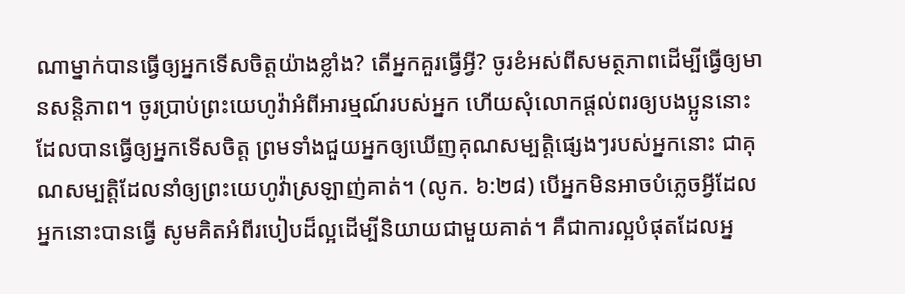ណាម្នាក់បានធ្វើឲ្យអ្នកទើសចិត្តយ៉ាងខ្លាំង? តើអ្នកគួរធ្វើអ្វី? ចូរខំអស់ពីសមត្ថភាពដើម្បីធ្វើឲ្យមានសន្តិភាព។ ចូរប្រាប់ព្រះយេហូវ៉ាអំពីអារម្មណ៍របស់អ្នក ហើយសុំលោកផ្ដល់ពរឲ្យបងប្អូននោះដែលបានធ្វើឲ្យអ្នកទើសចិត្ត ព្រមទាំងជួយអ្នកឲ្យឃើញគុណសម្បត្តិផ្សេងៗរបស់អ្នកនោះ ជាគុណសម្បត្តិដែលនាំឲ្យព្រះយេហូវ៉ាស្រឡាញ់គាត់។ (លូក. ៦:២៨) បើអ្នកមិនអាចបំភ្លេចអ្វីដែលអ្នកនោះបានធ្វើ សូមគិតអំពីរបៀបដ៏ល្អដើម្បីនិយាយជាមួយគាត់។ គឺជាការល្អបំផុតដែលអ្ន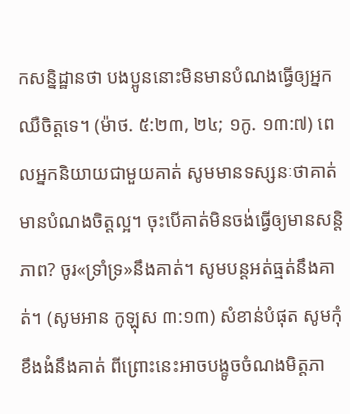កសន្និដ្ឋានថា បងប្អូននោះមិនមានបំណងធ្វើឲ្យអ្នកឈឺចិត្តទេ។ (ម៉ាថ. ៥:២៣, ២៤; ១កូ. ១៣:៧) ពេលអ្នកនិយាយជាមួយគាត់ សូមមានទស្សនៈថាគាត់មានបំណងចិត្តល្អ។ ចុះបើគាត់មិនចង់ធ្វើឲ្យមានសន្តិភាព? ចូរ«ទ្រាំទ្រ»នឹងគាត់។ សូមបន្តអត់ធ្មត់នឹងគាត់។ (សូមអាន កូឡុស ៣:១៣) សំខាន់បំផុត សូមកុំខឹងងំនឹងគាត់ ពីព្រោះនេះអាចបង្ខូចចំណងមិត្តភា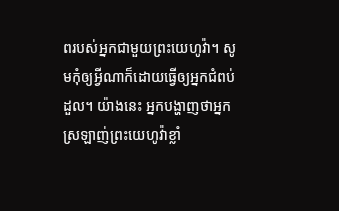ពរបស់អ្នកជាមួយព្រះយេហូវ៉ា។ សូមកុំឲ្យអ្វីណាក៏ដោយធ្វើឲ្យអ្នកជំពប់ដួល។ យ៉ាងនេះ អ្នកបង្ហាញថាអ្នកស្រឡាញ់ព្រះយេហូវ៉ាខ្លាំ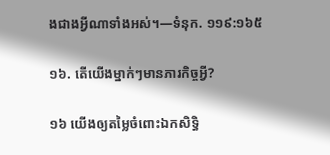ងជាងអ្វីណាទាំងអស់។—ទំនុក. ១១៩:១៦៥

១៦. តើយើងម្នាក់ៗមានភារកិច្ចអ្វី?

១៦ យើងឲ្យតម្លៃចំពោះឯកសិទ្ធិ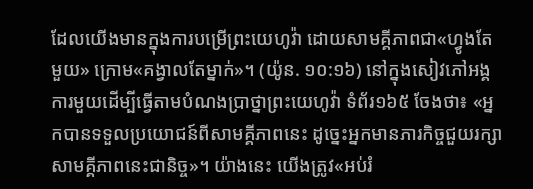ដែលយើងមានក្នុងការបម្រើព្រះយេហូវ៉ា ដោយសាមគ្គីភាពជា«ហ្វូងតែមួយ» ក្រោម«គង្វាលតែម្នាក់»។ (យ៉ូន. ១០:១៦) នៅក្នុងសៀវភៅអង្គការមួយដើម្បីធ្វើតាមបំណងប្រាថ្នាព្រះយេហូវ៉ា ទំព័រ១៦៥ ចែងថា៖ «អ្នកបានទទួលប្រយោជន៍ពីសាមគ្គីភាពនេះ ដូច្នេះអ្នកមានភារកិច្ចជួយរក្សាសាមគ្គីភាពនេះជានិច្ច»។ យ៉ាងនេះ យើងត្រូវ«អប់រំ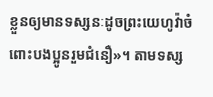ខ្លួនឲ្យមានទស្សនៈដូចព្រះយេហូវ៉ាចំពោះបងប្អូនរួមជំនឿ»។ តាមទស្ស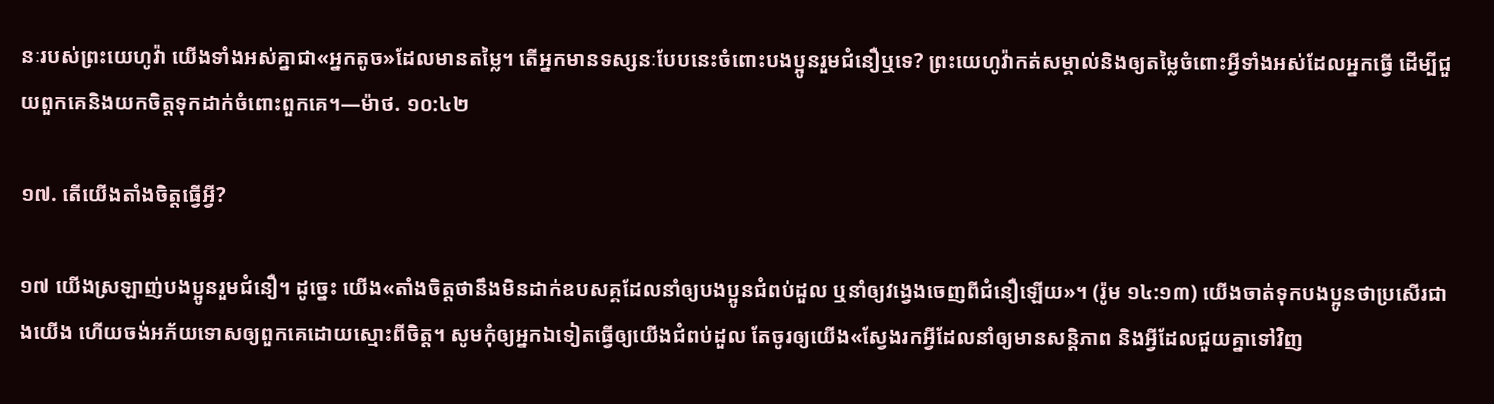នៈរបស់ព្រះយេហូវ៉ា យើងទាំងអស់គ្នាជា«អ្នកតូច»ដែលមានតម្លៃ។ តើអ្នកមានទស្សនៈបែបនេះចំពោះបងប្អូនរួមជំនឿឬទេ? ព្រះយេហូវ៉ាកត់សម្គាល់និងឲ្យតម្លៃចំពោះអ្វីទាំងអស់ដែលអ្នកធ្វើ ដើម្បីជួយពួកគេនិងយកចិត្តទុកដាក់ចំពោះពួកគេ។—ម៉ាថ. ១០:៤២

១៧. តើយើងតាំងចិត្តធ្វើអ្វី?

១៧ យើងស្រឡាញ់បងប្អូនរួមជំនឿ។ ដូច្នេះ យើង«តាំងចិត្តថានឹងមិនដាក់ឧបសគ្គដែលនាំឲ្យបងប្អូនជំពប់ដួល ឬនាំឲ្យវង្វេងចេញពីជំនឿឡើយ»។ (រ៉ូម ១៤:១៣) យើងចាត់ទុកបងប្អូនថាប្រសើរជាងយើង ហើយចង់អភ័យទោសឲ្យពួកគេដោយស្មោះពីចិត្ត។ សូមកុំឲ្យអ្នកឯទៀតធ្វើឲ្យយើងជំពប់ដួល តែចូរឲ្យយើង«ស្វែងរកអ្វីដែលនាំឲ្យមានសន្តិភាព និងអ្វីដែលជួយគ្នាទៅវិញ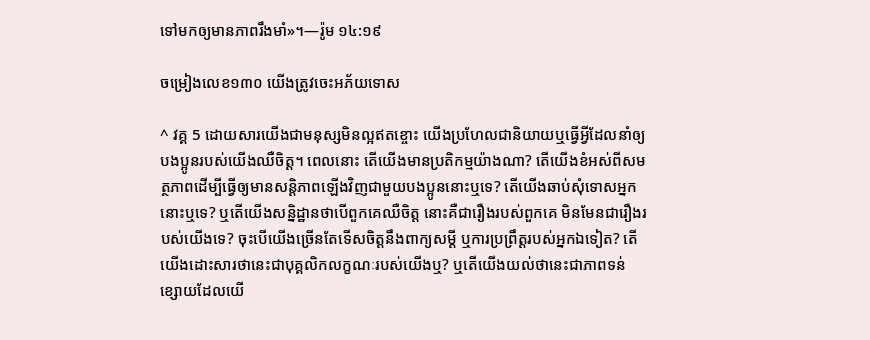ទៅមកឲ្យមានភាពរឹងមាំ»។—រ៉ូម ១៤:១៩

ចម្រៀងលេខ១៣០ យើងត្រូវចេះអភ័យទោស

^ វគ្គ 5 ដោយសារយើងជាមនុស្សមិនល្អឥតខ្ចោះ យើងប្រហែលជានិយាយឬធ្វើអ្វីដែលនាំឲ្យបងប្អូនរបស់យើងឈឺចិត្ត។ ពេលនោះ តើយើងមានប្រតិកម្មយ៉ាងណា? តើយើងខំអស់ពីសមត្ថភាពដើម្បីធ្វើឲ្យមានសន្តិភាពឡើងវិញជាមួយបងប្អូននោះឬទេ? តើយើងឆាប់សុំទោសអ្នកនោះឬទេ? ឬតើយើងសន្និដ្ឋានថាបើពួកគេឈឺចិត្ត នោះគឺជារឿងរបស់ពួកគេ មិនមែនជារឿងរបស់យើងទេ? ចុះបើយើងច្រើនតែទើសចិត្តនឹងពាក្យសម្ដី ឬការប្រព្រឹត្តរបស់អ្នកឯទៀត? តើយើងដោះសារថានេះជាបុគ្គលិកលក្ខណៈរបស់យើងឬ? ឬតើយើងយល់ថានេះជាភាពទន់ខ្សោយដែលយើ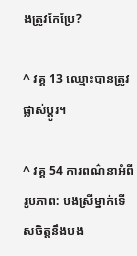ងត្រូវកែប្រែ?

^ វគ្គ 13 ឈ្មោះបានត្រូវផ្លាស់ប្ដូរ។

^ វគ្គ 54 ការពណ៌នាអំពីរូបភាព: បងស្រីម្នាក់ទើសចិត្តនឹងបង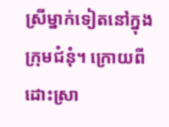ស្រីម្នាក់ទៀតនៅក្នុងក្រុមជំនុំ។ ក្រោយពីដោះស្រា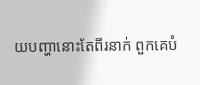យបញ្ហានោះតែពីរនាក់ ពួកគេបំ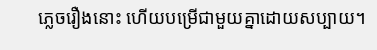ភ្លេចរឿងនោះ ហើយបម្រើជាមួយគ្នាដោយសប្បាយ។